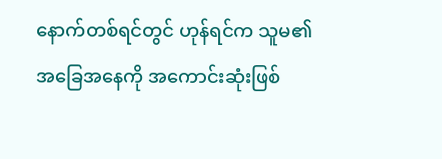နောက်တစ်ရင်တွင် ဟုန်ရင်က သူမ၏ အခြေအနေကို အကောင်းဆုံးဖြစ်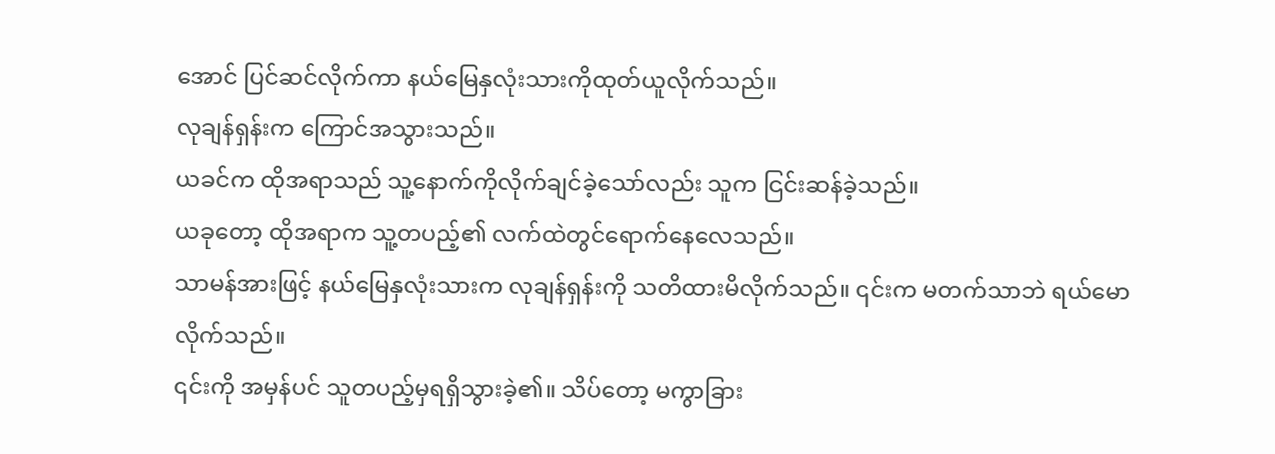အောင် ပြင်ဆင်လိုက်ကာ နယ်မြေနှလုံးသားကိုထုတ်ယူလိုက်သည်။
လုချန်ရှန်းက ကြောင်အသွားသည်။
ယခင်က ထိုအရာသည် သူ့နောက်ကိုလိုက်ချင်ခဲ့သော်လည်း သူက ငြင်းဆန်ခဲ့သည်။
ယခုတော့ ထိုအရာက သူ့တပည့်၏ လက်ထဲတွင်ရောက်နေလေသည်။
သာမန်အားဖြင့် နယ်မြေနှလုံးသားက လုချန်ရှန်းကို သတိထားမိလိုက်သည်။ ၎င်းက မတက်သာဘဲ ရယ်မောလိုက်သည်။
၎င်းကို အမှန်ပင် သူတပည့်မှရရှိသွားခဲ့၏။ သိပ်တော့ မကွာခြား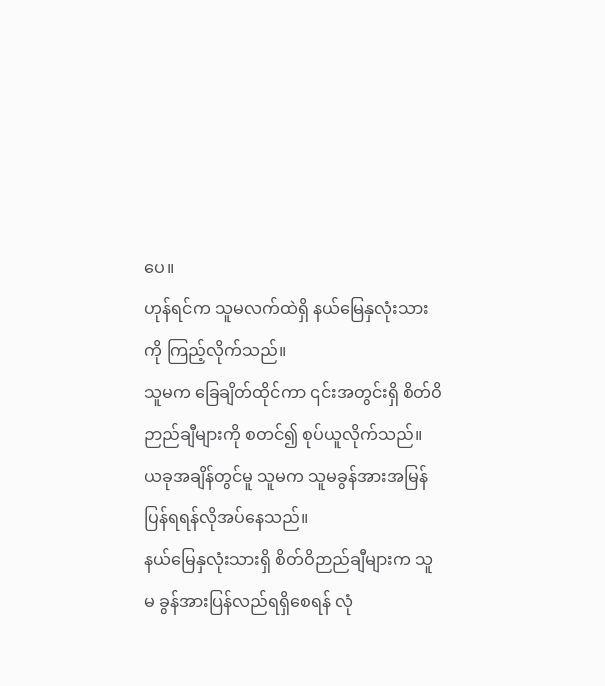ပေ။
ဟုန်ရင်က သူမလက်ထဲရှိ နယ်မြေနှလုံးသားကို ကြည့်လိုက်သည်။
သူမက ခြေချိတ်ထိုင်ကာ ၎င်းအတွင်းရှိ စိတ်ဝိဉာည်ချီများကို စတင်၍ စုပ်ယူလိုက်သည်။
ယခုအချိန်တွင်မူ သူမက သူမခွန်အားအမြန်ပြန်ရရန်လိုအပ်နေသည်။
နယ်မြေနှလုံးသားရှိ စိတ်ဝိဉာည်ချီများက သူမ ခွန်အားပြန်လည်ရရှိစေရန် လုံ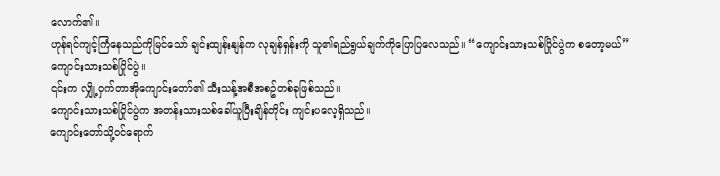လောက်၏။
ဟုန်ရင်ကျင့်ကြံနေသည်ကိုမြင်သော် ချင်းထျန်းနျန်က လုချန်ရှန်းကို သူ၏ရည်ရွယ်ချက်ကိုပြောပြလေသည်။ “ကျောင်းသားသစ်ပြိုင်ပွဲက စတော့မယ်”
ကျောင်းသားသစ်ပြိုင်ပွဲ။
၎င်းက လျှို့ဝှက်တာအိုကျောင်းတော်၏ သီးသန့်အစီအစဥ်တစ်ခုဖြစ်သည်။
ကျောင်းသားသစ်ပြိုင်ပွဲက အတန်းသားသစ်ခေါ်ယူပြီးချိန်တိုင်း ကျင်းပလေ့ရှိသည်။
ကျောင်းတော်သို့ဝင်ရောက်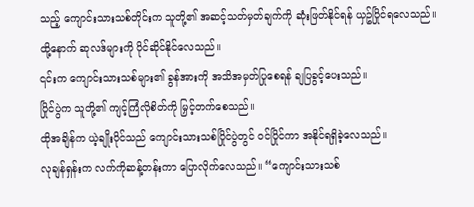သည့် ကျောင်းသားသစ်တိုင်းက သူတို့၏ အဆင့်သတ်မှတ်ချက်ကို ဆုံးဖြတ်နိုင်ရန် ယှဥ်ပြိုင်ရလေသည်။
ထို့နောက် ဆုလဒ်များကို ပိုင်ဆိုင်နိုင်လေသည်။
၎င်းက ကျောင်းသားသစ်များ၏ ခွန်အားကို အသိအမှတ်ပြုစေရန် ချပြခွင့်ပေးသည်။
ပြိုင်ပွဲက သူတို့၏ ကျင့်ကြံလိုစိတ်ကို မြှင့်တက်စေသည်။
ထိုအချိန်က ယဲ့ချိုးပိုင်သည် ကျောင်းသားသစ်ပြိုင်ပွဲတွင် ဝင်ပြိုင်ကာ အနိုင်ရရှိခဲ့လေသည်။
လုချန်ရှန်းက လက်ကိုဆန့်တန်းကာ ပြောလိုက်လေသည်။ “ကျောင်းသားသစ်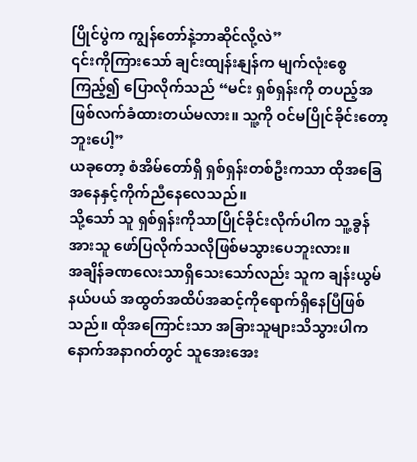ပြိုင်ပွဲက ကျွန်တော်နဲ့ဘာဆိုင်လို့လဲ”
၎င်းကိုကြားသော် ချင်းထျန်းနျန်က မျက်လုံးစွေကြည့်၍ ပြောလိုက်သည် “မင်း ရှစ်ရှန်းကို တပည့်အဖြစ်လက်ခံထားတယ်မလား။ သူ့ကို ဝင်မပြိုင်ခိုင်းတော့ဘူးပေါ့”
ယခုတော့ စံအိမ်တော်ရှိ ရှစ်ရှန်းတစ်ဦးကသာ ထိုအခြေအနေနှင့်ကိုက်ညီနေလေသည်။
သို့သော် သူ ရှစ်ရှန်းကိုသာပြိုင်ခိုင်းလိုက်ပါက သူ့ခွန်အားသူ ဖော်ပြလိုက်သလိုဖြစ်မသွားပေဘူးလား။
အချိန်ခဏလေးသာရှိသေးသော်လည်း သူက ချန်းယွမ်နယ်ပယ် အထွတ်အထိပ်အဆင့်ကိုရောက်ရှိနေပြီဖြစ်သည်။ ထိုအကြောင်းသာ အခြားသူများသိသွားပါက နောက်အနာဂတ်တွင် သူအေးအေး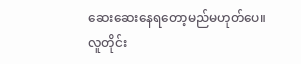ဆေးဆေးနေရတော့မည်မဟုတ်ပေ။
လူတိုင်း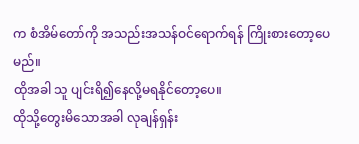က စံအိမ်တော်ကို အသည်းအသန်ဝင်ရောက်ရန် ကြိုးစားတော့ပေမည်။
ထိုအခါ သူ ပျင်းရိ၍နေလို့မရနိုင်တော့ပေ။
ထိုသို့တွေးမိသောအခါ လုချန်ရှန်း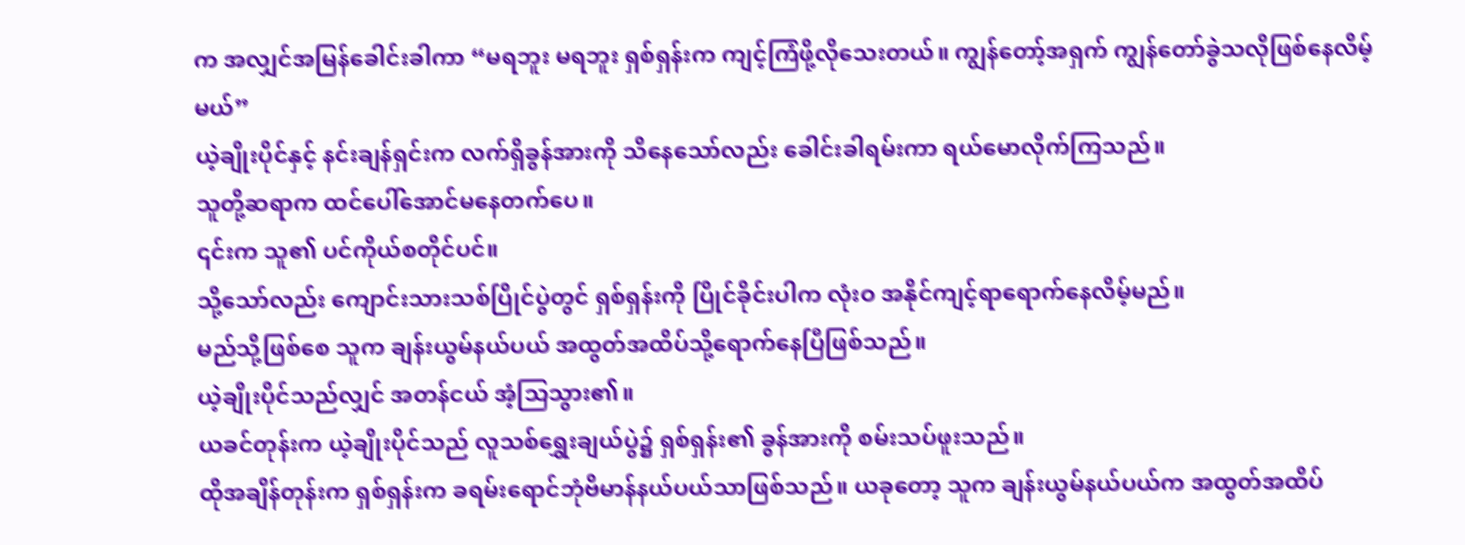က အလျှင်အမြန်ခေါင်းခါကာ “မရဘူး မရဘူး ရှစ်ရှန်းက ကျင့်ကြံဖို့လိုသေးတယ်။ ကျွန်တော့်အရှက် ကျွန်တော်ခွဲသလိုဖြစ်နေလိမ့်မယ်”
ယဲ့ချိုးပိုင်နှင့် နင်းချန်ရှင်းက လက်ရှိခွန်အားကို သိနေသော်လည်း ခေါင်းခါရမ်းကာ ရယ်မောလိုက်ကြသည်။
သူတို့ဆရာက ထင်ပေါ်အောင်မနေတက်ပေ။
၎င်းက သူ၏ ပင်ကိုယ်စတိုင်ပင်။
သို့သော်လည်း ကျောင်းသားသစ်ပြိုင်ပွဲတွင် ရှစ်ရှန်းကို ပြိုင်ခိုင်းပါက လုံးဝ အနိုင်ကျင့်ရာရောက်နေလိမ့်မည်။
မည်သို့ဖြစ်စေ သူက ချန်းယွမ်နယ်ပယ် အထွတ်အထိပ်သို့ရောက်နေပြီဖြစ်သည်။
ယဲ့ချိုးပိုင်သည်လျှင် အတန်ငယ် အံ့သြသွား၏။
ယခင်တုန်းက ယဲ့ချိုးပိုင်သည် လူသစ်ရွှေးချယ်ပွဲ၌ ရှစ်ရှန်း၏ ခွန်အားကို စမ်းသပ်ဖူးသည်။
ထိုအချိန်တုန်းက ရှစ်ရှန်းက ခရမ်းရောင်ဘုံဗိမာန်နယ်ပယ်သာဖြစ်သည်။ ယခုတော့ သူက ချန်းယွမ်နယ်ပယ်က အထွတ်အထိပ်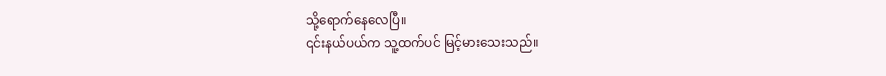သို့ရောက်နေလေပြီ။
၎င်းနယ်ပယ်က သူ့ထက်ပင် မြင့်မားသေးသည်။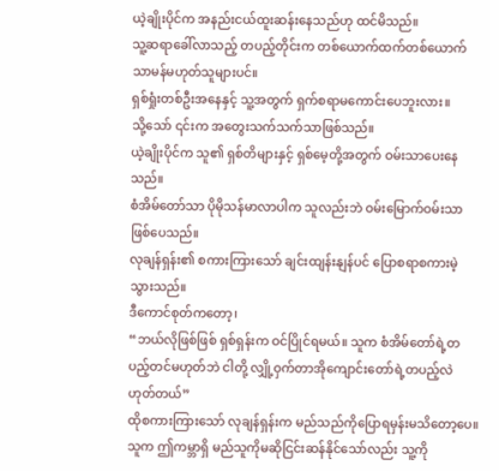ယဲ့ချိုးပိုင်က အနည်းငယ်ထူးဆန်းနေသည်ဟု ထင်မိသည်။
သူ့ဆရာခေါ်လာသည့် တပည့်တိုင်းက တစ်ယောက်ထက်တစ်ယောက် သာမန်မဟုတ်သူများပင်။
ရှစ်ရှုံးတစ်ဦးအနေနှင့် သူ့အတွက် ရှက်စရာမကောင်းပေဘူးလား။
သို့သော် ၎င်းက အတွေးသက်သက်သာဖြစ်သည်။
ယဲ့ချိုးပိုင်က သူ၏ ရှစ်တိများနှင့် ရှစ်မေ့တို့အတွက် ဝမ်းသာပေးနေသည်။
စံအိမ်တော်သာ ပိုမိုသန်မာလာပါက သူလည်းဘဲ ဝမ်းမြောက်ဝမ်းသာဖြစ်ပေသည်။
လုချန်ရှန်း၏ စကားကြားသော် ချင်းထျန်းနျန်ပင် ပြောစရာစကားမဲ့သွားသည်။
ဒီကောင်စုတ်ကတော့၊
“ဘယ်လိုဖြစ်ဖြစ် ရှစ်ရှန်းက ဝင်ပြိုင်ရမယ်။ သူက စံအိမ်တော်ရဲ့တပည့်တင်မဟုတ်ဘဲ ငါတို့ လျှို့ဝှက်တာအိုကျောင်းတော်ရဲ့တပည့်လဲဟုတ်တယ်”
ထိုစကားကြားသော် လုချန်ရှန်းက မည်သည်ကိုပြောရမှန်းမသိတော့ပေ။
သူက ဤကမ္ဘာရှိ မည်သူကိုမဆိုငြင်းဆန်နိုင်သော်လည်း သူ့ကို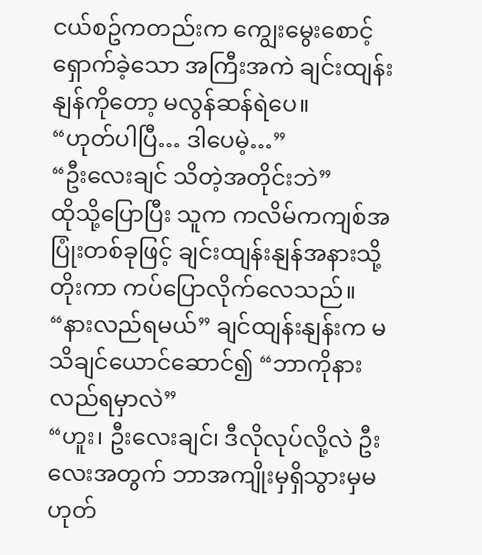ငယ်စဥ်ကတည်းက ကျွေးမွေးစောင့်ရှောက်ခဲ့သော အကြီးအကဲ ချင်းထျန်းနျန်ကိုတော့ မလွန်ဆန်ရဲပေ။
“ဟုတ်ပါပြီ… ဒါပေမဲ့…”
“ဦးလေးချင် သိတဲ့အတိုင်းဘဲ”
ထိုသို့ပြောပြီး သူက ကလိမ်ကကျစ်အပြုံးတစ်ခုဖြင့် ချင်းထျန်းနျန်အနားသို့ တိုးကာ ကပ်ပြောလိုက်လေသည်။
“နားလည်ရမယ်” ချင်ထျန်းနျန်းက မသိချင်ယောင်ဆောင်၍ “ဘာကိုနားလည်ရမှာလဲ”
“ဟူး၊ ဦးလေးချင်၊ ဒီလိုလုပ်လို့လဲ ဦးလေးအတွက် ဘာအကျိုးမှရှိသွားမှမဟုတ်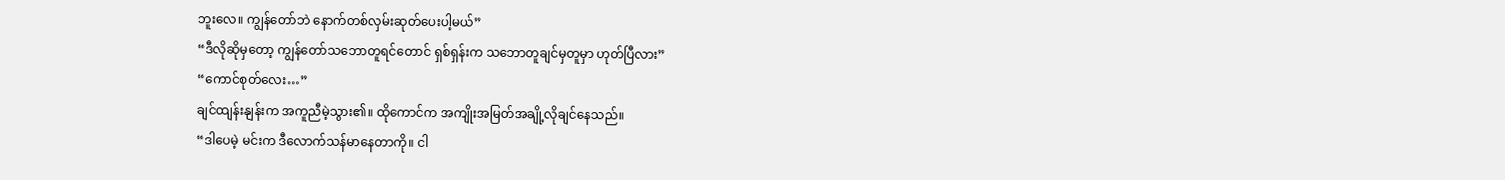ဘူးလေ။ ကျွန်တော်ဘဲ နောက်တစ်လှမ်းဆုတ်ပေးပါ့မယ်”
“ဒီလိုဆိုမှတော့ ကျွန်တော်သဘောတူရင်တောင် ရှစ်ရှန်းက သဘောတူချင်မှတူမှာ ဟုတ်ပြီလား”
“ကောင်စုတ်လေး…”
ချင်ထျန်းနျန်းက အကူညီမဲ့သွား၏။ ထိုကောင်က အကျိုးအမြတ်အချို့လိုချင်နေသည်။
“ဒါပေမဲ့ မင်းက ဒီလောက်သန်မာနေတာကို။ ငါ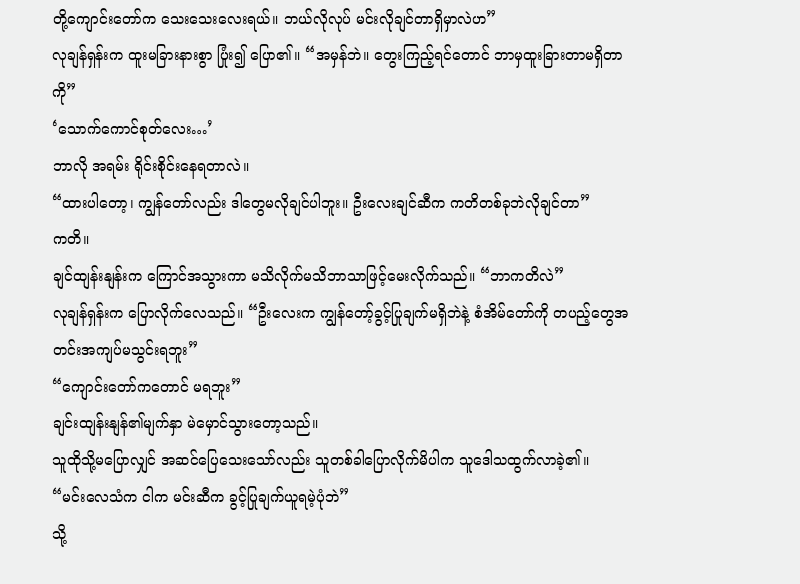တို့ကျောင်းတော်က သေးသေးလေးရယ်။ ဘယ်လိုလုပ် မင်းလိုချင်တာရှိမှာလဲဟ”
လုချန်ရှန်းက ထူးမခြားနားစွာ ပြုံး၍ ပြော၏။ “အမှန်ဘဲ။ တွေးကြည့်ရင်တောင် ဘာမှထူးခြားတာမရှိတာကို”
‘သောက်ကောင်စုတ်လေး…’
ဘာလို အရမ်း ရိုင်းစိုင်းနေရတာလဲ။
“ထားပါတော့၊ ကျွန်တော်လည်း ဒါတွေမလိုချင်ပါဘူး။ ဦးလေးချင်ဆီက ကတိတစ်ခုဘဲလိုချင်တာ”
ကတိ။
ချင်ထျန်းနျန်းက ကြောင်အသွားကာ မသိလိုက်မသိဘာသာဖြင့်မေးလိုက်သည်။ “ဘာကတိလဲ”
လုချန်ရှန်းက ပြောလိုက်လေသည်။ “ဦးလေးက ကျွန်တော့်ခွင့်ပြုချက်မရှိဘဲနဲ့ စံအိမ်တော်ကို တပည့်တွေအတင်းအကျပ်မသွင်းရဘူး”
“ကျောင်းတော်ကတောင် မရဘူး”
ချင်းထျန်းနျန်၏မျက်နှာ မဲမှောင်သွားတော့သည်။
သူထိုသို့မပြောလျှင် အဆင်ပြေသေးသော်လည်း သူတစ်ခါပြောလိုက်မိပါက သူဒေါသထွက်လာခဲ့၏။
“မင်းလေသံက ငါက မင်းဆီက ခွင့်ပြုချက်ယူရမဲ့ပုံဘဲ”
သို့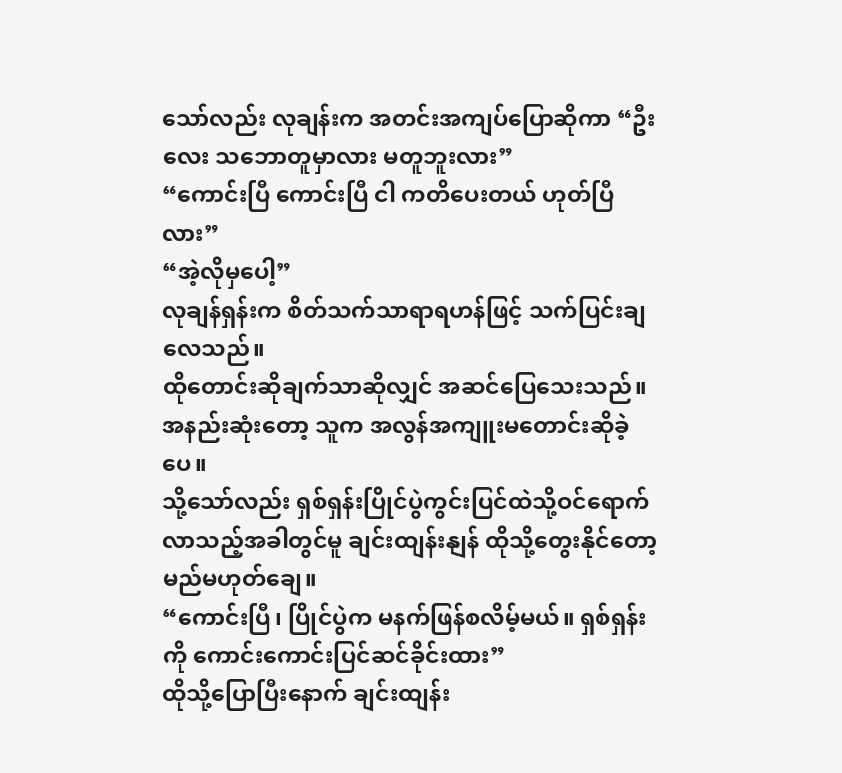သော်လည်း လုချန်းက အတင်းအကျပ်ပြောဆိုကာ “ဦးလေး သဘောတူမှာလား မတူဘူးလား”
“ကောင်းပြီ ကောင်းပြီ ငါ ကတိပေးတယ် ဟုတ်ပြီလား”
“အဲ့လိုမှပေါ့”
လုချန်ရှန်းက စိတ်သက်သာရာရဟန်ဖြင့် သက်ပြင်းချလေသည်။
ထိုတောင်းဆိုချက်သာဆိုလျှင် အဆင်ပြေသေးသည်။
အနည်းဆုံးတော့ သူက အလွန်အကျူးမတောင်းဆိုခဲ့ပေ။
သို့သော်လည်း ရှစ်ရှန်းပြိုင်ပွဲကွင်းပြင်ထဲသို့ဝင်ရောက်လာသည့်အခါတွင်မူ ချင်းထျန်းနျန် ထိုသို့တွေးနိုင်တော့မည်မဟုတ်ချေ။
“ကောင်းပြီ၊ ပြိုင်ပွဲက မနက်ဖြန်စလိမ့်မယ်။ ရှစ်ရှန်းကို ကောင်းကောင်းပြင်ဆင်ခိုင်းထား”
ထိုသို့ပြောပြီးနောက် ချင်းထျန်း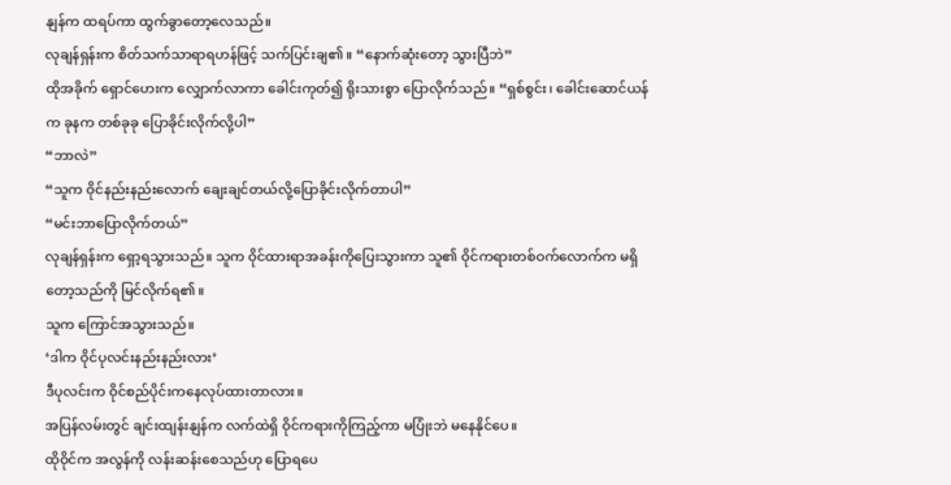နျန်က ထရပ်ကာ ထွက်ခွာတော့လေသည်။
လုချန်ရှန်းက စိတ်သက်သာရာရဟန်ဖြင့် သက်ပြင်းချ၏။ “နောက်ဆုံးတော့ သွားပြီဘဲ”
ထိုအခိုက် ရှောင်ဟေးက လျှောက်လာကာ ခေါင်းကုတ်၍ ရိုးသားစွာ ပြောလိုက်သည်။ “ရှစ်စွင်း၊ ခေါင်းဆောင်ယန်က ခုနက တစ်ခုခု ပြောခိုင်းလိုက်လို့ပါ”
“ဘာလဲ”
“သူက ဝိုင်နည်းနည်းလောက် ချေးချင်တယ်လို့ပြောခိုင်းလိုက်တာပါ”
“မင်းဘာပြောလိုက်တယ်”
လုချန်ရှန်းက ရှော့ရသွားသည်။ သူက ဝိုင်ထားရာအခန်းကိုပြေးသွားကာ သူ၏ ဝိုင်ကရားတစ်ဝက်လောက်က မရှိတော့သည်ကို မြင်လိုက်ရ၏။
သူက ကြောင်အသွားသည်။
‘ဒါက ဝိုင်ပုလင်းနည်းနည်းလား’
ဒီပုလင်းက ဝိုင်စည်ပိုင်းကနေလုပ်ထားတာလား။
အပြန်လမ်းတွင် ချင်းထျန်းနျန်က လက်ထဲရှိ ဝိုင်ကရားကိုကြည့်ကာ မပြုံးဘဲ မနေနိုင်ပေ။
ထိုဝိုင်က အလွန်ကို လန်းဆန်းစေသည်ဟု ပြောရပေ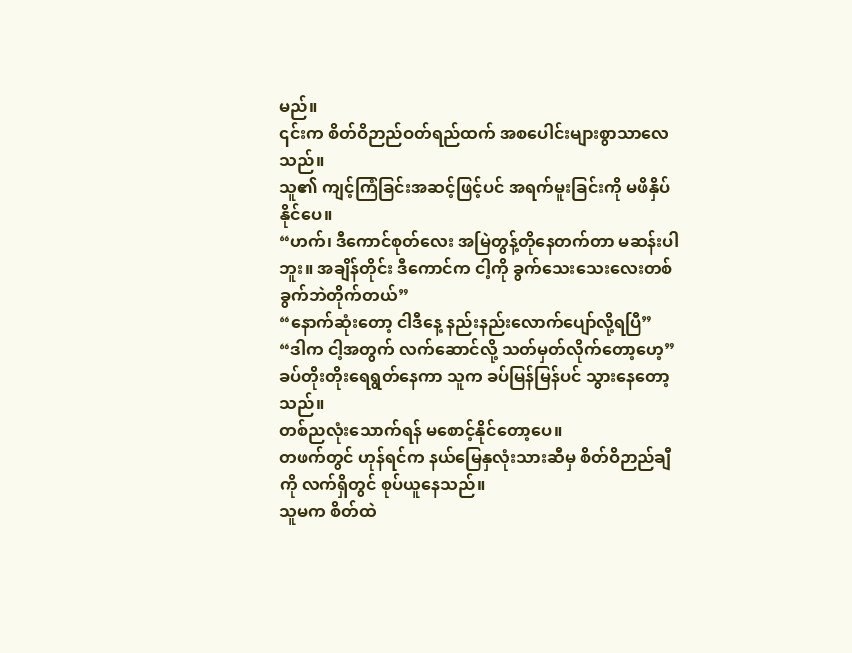မည်။
၎င်းက စိတ်ဝိဉာည်ဝတ်ရည်ထက် အစပေါင်းများစွာသာလေသည်။
သူ၏ ကျင့်ကြံခြင်းအဆင့်ဖြင့်ပင် အရက်မူးခြင်းကို မဖိနှိပ်နိုင်ပေ။
“ဟက်၊ ဒီကောင်စုတ်လေး အမြဲတွန့်တိုနေတက်တာ မဆန်းပါဘူး။ အချိန်တိုင်း ဒီကောင်က ငါ့ကို ခွက်သေးသေးလေးတစ်ခွက်ဘဲတိုက်တယ်”
“နောက်ဆုံးတော့ ငါဒီနေ့ နည်းနည်းလောက်ပျော်လို့ရပြီ”
“ဒါက ငါ့အတွက် လက်ဆောင်လို့ သတ်မှတ်လိုက်တော့ဟေ့”
ခပ်တိုးတိုးရေရွတ်နေကာ သူက ခပ်မြန်မြန်ပင် သွားနေတော့သည်။
တစ်ညလုံးသောက်ရန် မစောင့်နိုင်တော့ပေ။
တဖက်တွင် ဟုန်ရင်က နယ်မြေနှလုံးသားဆီမှ စိတ်ဝိဉာည်ချီကို လက်ရှိတွင် စုပ်ယူနေသည်။
သူမက စိတ်ထဲ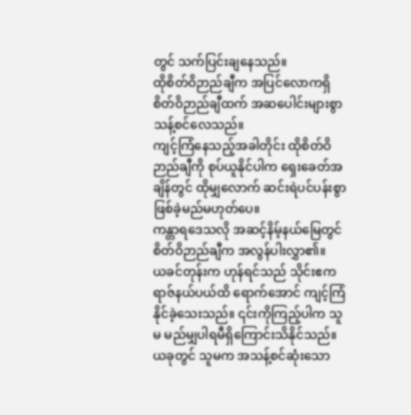တွင် သက်ပြင်းချနေသည်။
ထိုစိတ်ဝိဉာည်ချီက အပြင်လောကရှိ စိတ်ဝိဉာည်ချီထက် အဆပေါင်းများစွာ သန့်စင်လေသည်။
ကျင့်ကြံနေသည့်အခါတိုင်း ထိုစိတ်ဝိဉာည်ချီကို စုပ်ယူနိုင်ပါက ရှေးခေတ်အချိန်တွင် ထိုမျှလောက် ဆင်းရဲပင်ပန်းစွာဖြစ်ခဲ့မည်မဟုတ်ပေ။
ကန္တာရဒေသလို အဆင့်နိမ့်နယ်မြေတွင် စိတ်ဝိဉာည်ချီက အလွန်ပါးလွှာ၏။
ယခင်တုန်းက ဟုန်ရင်သည် သိုင်းဧကရာဇ်နယ်ပယ်ထိ ရောက်အောင် ကျင့်ကြံနိုင်ခဲ့သေးသည်။ ၎င်းကိုကြည့်ပါက သူမ မည်မျှပါရမီရှိကြောင်းသိနိုင်သည်။
ယခုတွင် သူမက အသန့်စင်ဆုံးသော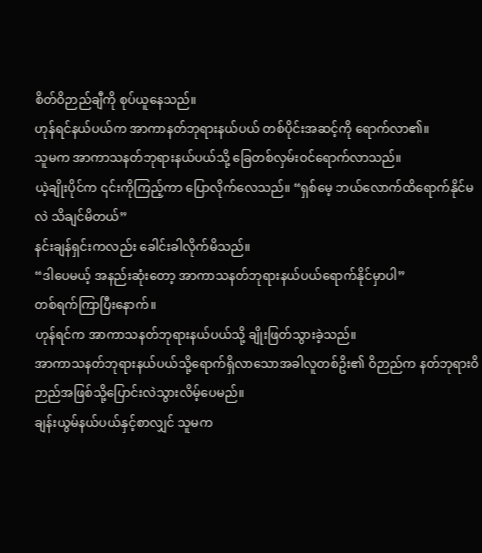စိတ်ဝိဉာည်ချီကို စုပ်ယူနေသည်။
ဟုန်ရင်နယ်ပယ်က အာကာနတ်ဘုရားနယ်ပယ် တစ်ပိုင်းအဆင့်ကို ရောက်လာ၏။
သူမက အာကာသနတ်ဘုရားနယ်ပယ်သို့ ခြေတစ်လှမ်းဝင်ရောက်လာသည်။
ယဲ့ချိုးပိုင်က ၎င်းကိုကြည့်ကာ ပြောလိုက်လေသည်။ “ရှစ်မေ့ ဘယ်လောက်ထိရောက်နိုင်မလဲ သိချင်မိတယ်”
နင်းချန်ရှင်းကလည်း ခေါင်းခါလိုက်မိသည်။
“ဒါပေမယ့် အနည်းဆုံးတော့ အာကာသနတ်ဘုရားနယ်ပယ်ရောက်နိုင်မှာပါ”
တစ်ရက်ကြာပြီးနောက်။
ဟုန်ရင်က အာကာသနတ်ဘုရားနယ်ပယ်သို့ ချိုးဖြတ်သွားခဲ့သည်။
အာကာသနတ်ဘုရားနယ်ပယ်သို့ရောက်ရှိလာသောအခါလူတစ်ဥိး၏ ဝိဉာည်က နတ်ဘုရားဝိဉာည်အဖြစ်သို့ပြောင်းလဲသွားလိမ့်ပေမည်။
ချန်းယွမ်နယ်ပယ်နှင့်စာလျှင် သူမက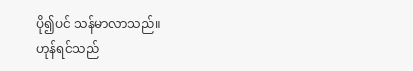ပို၍ပင် သန်မာလာသည်။
ဟုန်ရင်သည်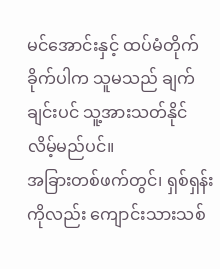မင်အောင်းနှင့် ထပ်မံတိုက်ခိုက်ပါက သူမသည် ချက်ချင်းပင် သူ့အားသတ်နိုင်လိမ့်မည်ပင်။
အခြားတစ်ဖက်တွင်၊ ရှစ်ရှန်းကိုလည်း ကျောင်းသားသစ်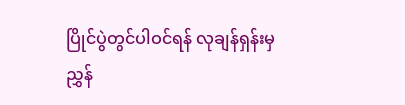ပြိုင်ပွဲတွင်ပါဝင်ရန် လုချန်ရှန်းမှညွှန်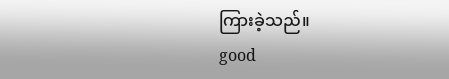ကြားခဲ့သည်။
good